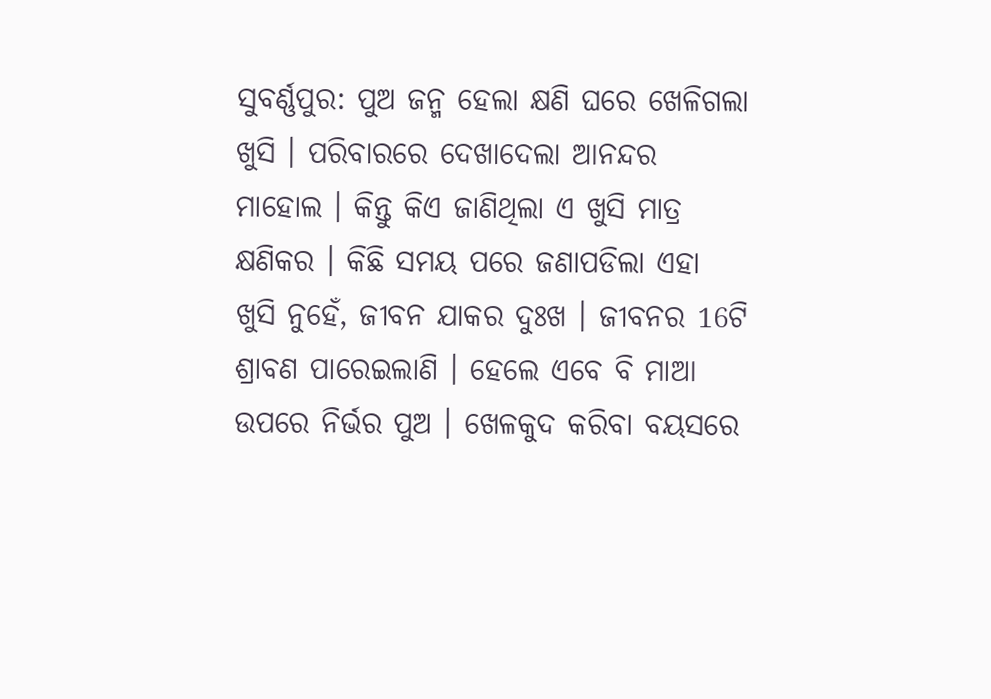ସୁବର୍ଣ୍ଣପୁର: ପୁଅ ଜନ୍ମ ହେଲା କ୍ଷଣି ଘରେ ଖେଳିଗଲା ଖୁସି । ପରିବାରରେ ଦେଖାଦେଲା ଆନନ୍ଦର ମାହୋଲ । କିନ୍ତୁ କିଏ ଜାଣିଥିଲା ଏ ଖୁସି ମାତ୍ର କ୍ଷଣିକର । କିଛି ସମୟ ପରେ ଜଣାପଡିଲା ଏହା ଖୁସି ନୁହେଁ, ଜୀବନ ଯାକର ଦୁଃଖ । ଜୀବନର 16ଟି ଶ୍ରାବଣ ପାରେଇଲାଣି । ହେଲେ ଏବେ ବି ମାଆ ଉପରେ ନିର୍ଭର ପୁଅ । ଖେଳକୁଦ କରିବା ବୟସରେ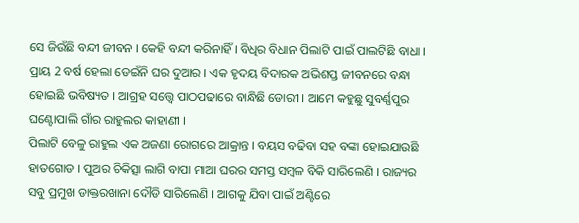ସେ ଜିଉଁଛି ବନ୍ଦୀ ଜୀବନ । କେହି ବନ୍ଦୀ କରିନାହିଁ । ବିଧିର ବିଧାନ ପିଲାଟି ପାଇଁ ପାଲଟିଛି ବାଧା । ପ୍ରାୟ 2 ବର୍ଷ ହେଲା ଡେଇଁନି ଘର ଦୁଆର । ଏକ ହୃଦୟ ବିଦାରକ ଅଭିଶପ୍ତ ଜୀବନରେ ବନ୍ଧା ହୋଇଛି ଭବିଷ୍ୟତ । ଆଗ୍ରହ ସତ୍ତ୍ବେ ପାଠପଢାରେ ବାନ୍ଧିଛି ଡୋରୀ । ଆମେ କହୁଛୁ ସୁବର୍ଣ୍ଣପୁର ଘଣ୍ଟୋପାଲି ଗାଁର ରାହୁଲର କାହାଣୀ ।
ପିଲାଟି ବେଳୁ ରାହୁଲ ଏକ ଅଜଣା ରୋଗରେ ଆକ୍ରାନ୍ତ । ବୟସ ବଢିବା ସହ ବଙ୍କା ହୋଇଯାଉଛି ହାତଗୋଡ । ପୁଅର ଚିକିତ୍ସା ଲାଗି ବାପା ମାଆ ଘରର ସମସ୍ତ ସମ୍ବଳ ବିକି ସାରିଲେଣି । ରାଜ୍ୟର ସବୁ ପ୍ରମୁଖ ଡାକ୍ତରଖାନା ଦୌଡି ସାରିଲେଣି । ଆଗକୁ ଯିବା ପାଇଁ ଅଣ୍ଟିରେ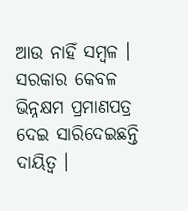ଆଉ ନାହିଁ ସମ୍ବଳ । ସରକାର କେବଳ ଭିନ୍ନକ୍ଷମ ପ୍ରମାଣପତ୍ର ଦେଇ ସାରିଦେଇଛନ୍ତି ଦାୟିତ୍ବ ।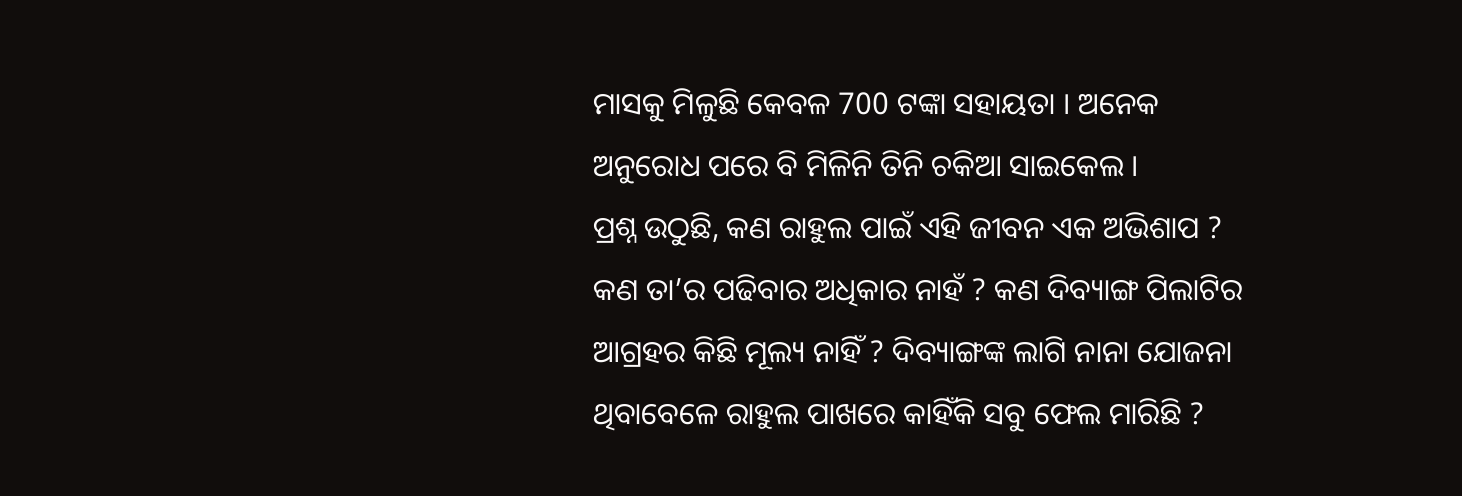ମାସକୁ ମିଳୁଛି କେବଳ 700 ଟଙ୍କା ସହାୟତା । ଅନେକ ଅନୁରୋଧ ପରେ ବି ମିଳିନି ତିନି ଚକିଆ ସାଇକେଲ ।
ପ୍ରଶ୍ନ ଉଠୁଛି, କଣ ରାହୁଲ ପାଇଁ ଏହି ଜୀବନ ଏକ ଅଭିଶାପ ? କଣ ତା’ର ପଢିବାର ଅଧିକାର ନାହଁ ? କଣ ଦିବ୍ୟାଙ୍ଗ ପିଲାଟିର ଆଗ୍ରହର କିଛି ମୂଲ୍ୟ ନାହିଁ ? ଦିବ୍ୟାଙ୍ଗଙ୍କ ଲାଗି ନାନା ଯୋଜନା ଥିବାବେଳେ ରାହୁଲ ପାଖରେ କାହିଁକି ସବୁ ଫେଲ ମାରିଛି ?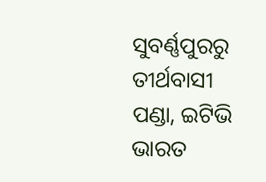ସୁବର୍ଣ୍ଣପୁରରୁ ତୀର୍ଥବାସୀ ପଣ୍ଡା, ଇଟିଭି ଭାରତ